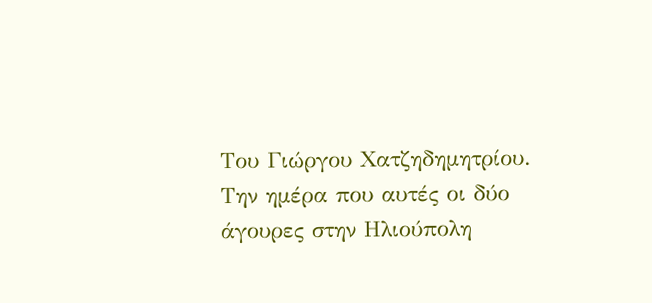Του Γιώργου Χατζηδημητρίου.
Την ημέρα που αυτές οι δύο άγουρες στην Ηλιούπολη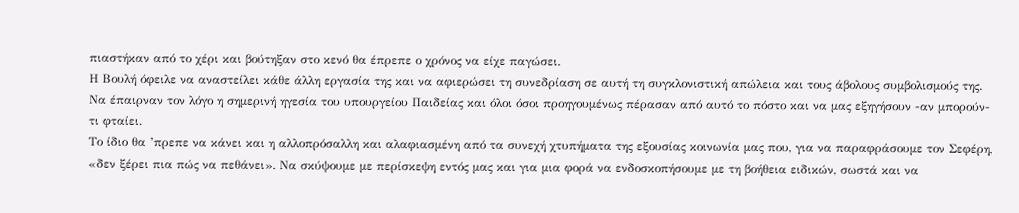πιαστήκαν από το χέρι και βούτηξαν στο κενό θα έπρεπε ο χρόνος να είχε παγώσει.
Η Βουλή όφειλε να αναστείλει κάθε άλλη εργασία της και να αφιερώσει τη συνεδρίαση σε αυτή τη συγκλονιστική απώλεια και τους άβολους συμβολισμούς της. Να έπαιρναν τον λόγο η σημερινή ηγεσία του υπουργείου Παιδείας και όλοι όσοι προηγουμένως πέρασαν από αυτό το πόστο και να μας εξηγήσουν -αν μπορούν- τι φταίει.
Το ίδιο θα ’πρεπε να κάνει και η αλλοπρόσαλλη και αλαφιασμένη από τα συνεχή χτυπήματα της εξουσίας κοινωνία μας που, για να παραφράσουμε τον Σεφέρη, «δεν ξέρει πια πώς να πεθάνει». Να σκύψουμε με περίσκεψη εντός μας και για μια φορά να ενδοσκοπήσουμε με τη βοήθεια ειδικών, σωστά και να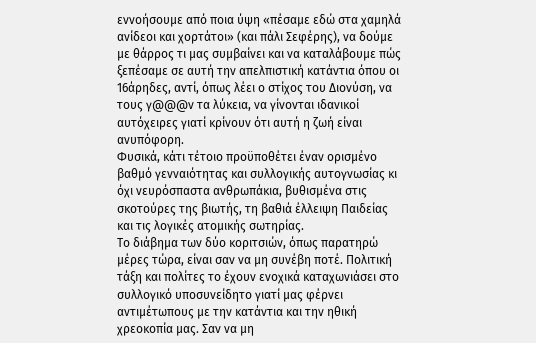εννοήσουμε από ποια ύψη «πέσαμε εδώ στα χαμηλά ανίδεοι και χορτάτοι» (και πάλι Σεφέρης), να δούμε με θάρρος τι μας συμβαίνει και να καταλάβουμε πώς ξεπέσαμε σε αυτή την απελπιστική κατάντια όπου οι 16άρηδες, αντί, όπως λέει ο στίχος του Διονύση, να τους γ@@@ν τα λύκεια, να γίνονται ιδανικοί αυτόχειρες γιατί κρίνουν ότι αυτή η ζωή είναι ανυπόφορη.
Φυσικά, κάτι τέτοιο προϋποθέτει έναν ορισμένο βαθμό γενναιότητας και συλλογικής αυτογνωσίας κι όχι νευρόσπαστα ανθρωπάκια, βυθισμένα στις σκοτούρες της βιωτής, τη βαθιά έλλειψη Παιδείας και τις λογικές ατομικής σωτηρίας.
Το διάβημα των δύο κοριτσιών, όπως παρατηρώ μέρες τώρα, είναι σαν να μη συνέβη ποτέ. Πολιτική τάξη και πολίτες το έχουν ενοχικά καταχωνιάσει στο συλλογικό υποσυνείδητο γιατί μας φέρνει αντιμέτωπους με την κατάντια και την ηθική χρεοκοπία μας. Σαν να μη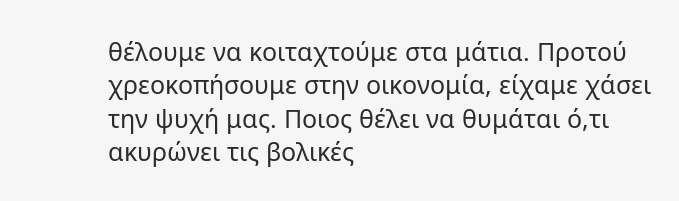θέλουμε να κοιταχτούμε στα μάτια. Προτού χρεοκοπήσουμε στην οικονομία, είχαμε χάσει την ψυχή μας. Ποιος θέλει να θυμάται ό,τι ακυρώνει τις βολικές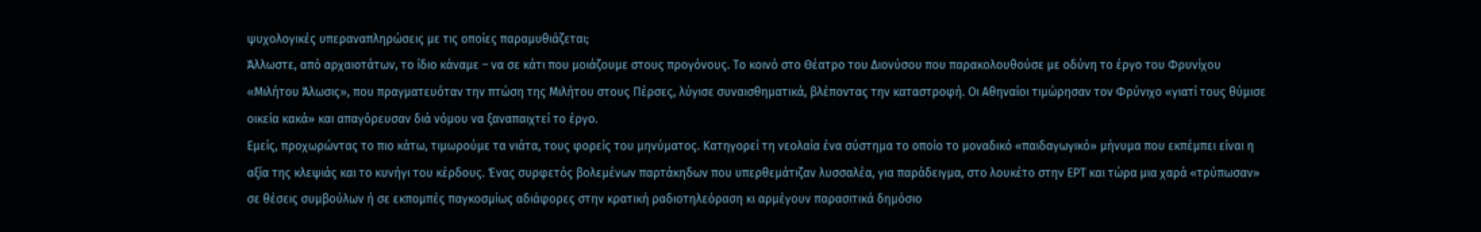ψυχολογικές υπεραναπληρώσεις με τις οποίες παραμυθιάζεται;
Άλλωστε, από αρχαιοτάτων, το ίδιο κάναμε – να σε κάτι που μοιάζουμε στους προγόνους. Το κοινό στο Θέατρο του Διονύσου που παρακολουθούσε με οδύνη το έργο του Φρυνίχου «Μιλήτου Άλωσις», που πραγματευόταν την πτώση της Μιλήτου στους Πέρσες, λύγισε συναισθηματικά, βλέποντας την καταστροφή. Οι Αθηναίοι τιμώρησαν τον Φρύνιχο «γιατί τους θύμισε οικεία κακά» και απαγόρευσαν διά νόμου να ξαναπαιχτεί το έργο.
Εμείς, προχωρώντας το πιο κάτω, τιμωρούμε τα νιάτα, τους φορείς του μηνύματος. Κατηγορεί τη νεολαία ένα σύστημα το οποίο το μοναδικό «παιδαγωγικό» μήνυμα που εκπέμπει είναι η αξία της κλεψιάς και το κυνήγι του κέρδους. Ένας συρφετός βολεμένων παρτάκηδων που υπερθεμάτιζαν λυσσαλέα, για παράδειγμα, στο λουκέτο στην ΕΡΤ και τώρα μια χαρά «τρύπωσαν» σε θέσεις συμβούλων ή σε εκπομπές παγκοσμίως αδιάφορες στην κρατική ραδιοτηλεόραση κι αρμέγουν παρασιτικά δημόσιο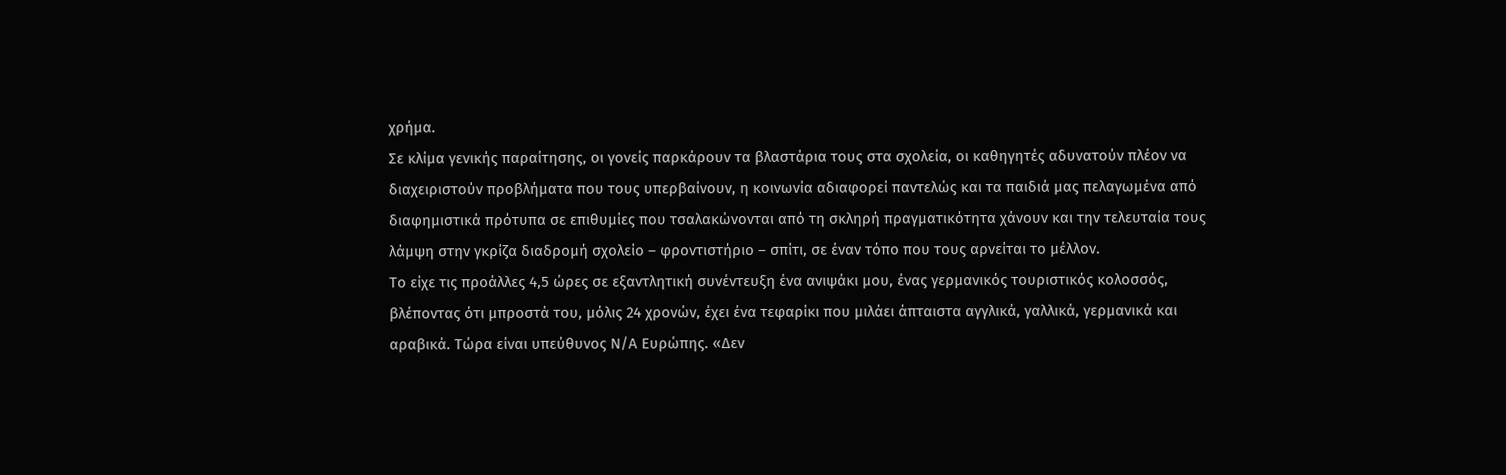χρήμα.
Σε κλίμα γενικής παραίτησης, οι γονείς παρκάρουν τα βλαστάρια τους στα σχολεία, οι καθηγητές αδυνατούν πλέον να διαχειριστούν προβλήματα που τους υπερβαίνουν, η κοινωνία αδιαφορεί παντελώς και τα παιδιά μας πελαγωμένα από διαφημιστικά πρότυπα σε επιθυμίες που τσαλακώνονται από τη σκληρή πραγματικότητα χάνουν και την τελευταία τους λάμψη στην γκρίζα διαδρομή σχολείο – φροντιστήριο – σπίτι, σε έναν τόπο που τους αρνείται το μέλλον.
Το είχε τις προάλλες 4,5 ώρες σε εξαντλητική συνέντευξη ένα ανιψάκι μου, ένας γερμανικός τουριστικός κολοσσός, βλέποντας ότι μπροστά του, μόλις 24 χρονών, έχει ένα τεφαρίκι που μιλάει άπταιστα αγγλικά, γαλλικά, γερμανικά και αραβικά. Τώρα είναι υπεύθυνος Ν/Α Ευρώπης. «Δεν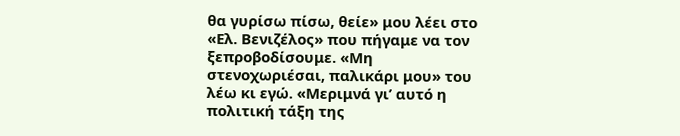θα γυρίσω πίσω, θείε» μου λέει στο «Ελ. Βενιζέλος» που πήγαμε να τον ξεπροβοδίσουμε. «Μη στενοχωριέσαι, παλικάρι μου» του λέω κι εγώ. «Μεριμνά γι’ αυτό η πολιτική τάξη της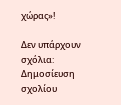χώρας»!

Δεν υπάρχουν σχόλια:
Δημοσίευση σχολίου